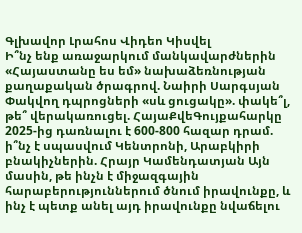Գլխավոր Լրահոս Վիդեո Կիսվել
Ի՞նչ ենք առաջարկում մանկավարժներին «Հայաստանը ես եմ» նախաձեռնության քաղաքական ծրագրով. Նաիրի Սարգսյան Փակվող դպրոցների «սև ցուցակը». փակե՞լ, թե՞ վերակառուցել. ՀայաՔվեԳույքահարկը 2025-ից դառնալու է 600-800 հազար դրամ. ի՞նչ է սպասվում Կենտրոնի, Արաբկիրի բնակիչներին. Հրայր Կամենդատյան Այն մասին, թե ինչն է միջազգային հարաբերություններում ծնում իրավունքը, և ինչ է պետք անել այդ իրավունքը նվաճելու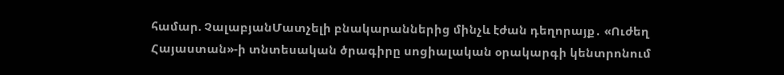համար. ՉալաբյանՄատչելի բնակարաններից մինչև էժան դեղորայք․ «Ուժեղ Հայաստան»-ի տնտեսական ծրագիրը սոցիալական օրակարգի կենտրոնում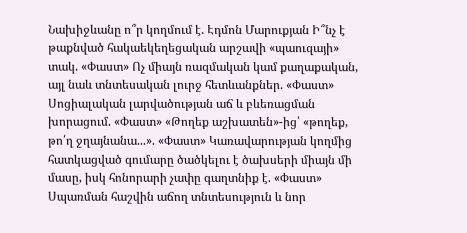Նախիջևանը ո՞ր կողմում է. Էդմոն Մարուքյան Ի՞նչ է թաքնված հակաեկեղեցական արշավի «պաուզայի» տակ. «Փաստ» Ոչ միայն ռազմական կամ քաղաքական, այլ նաև տնտեսական լուրջ հետևանքներ. «Փաստ» Սոցիալական լարվածության աճ և բևեռացման խորացում. «Փաստ» «Թողեք աշխատեն»-ից՝ «թողեք, թո՛ղ ջղայնանա...». «Փաստ» Կառավարության կողմից հատկացված գումարը ծածկելու է ծախսերի միայն մի մասը, իսկ հոնորարի չափը գաղտնիք է. «Փաստ» Սպառման հաշվին աճող տնտեսություն և նոր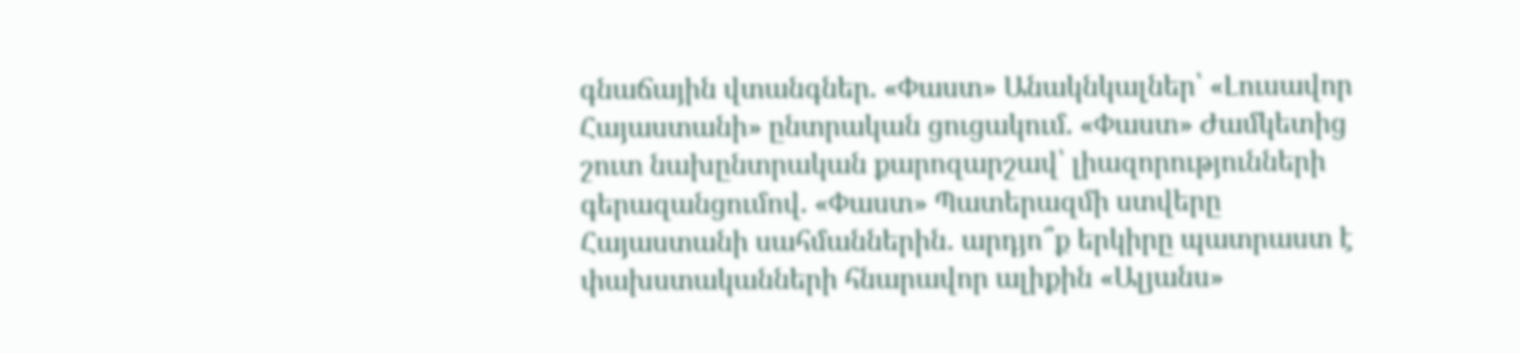գնաճային վտանգներ. «Փաստ» Անակնկալներ՝ «Լուսավոր Հայաստանի» ընտրական ցուցակում. «Փաստ» Ժամկետից շուտ նախընտրական քարոզարշավ՝ լիազորությունների գերազանցումով. «Փաստ» Պատերազմի ստվերը Հայաստանի սահմաններին․ արդյո՞ք երկիրը պատրաստ է փախստականների հնարավոր ալիքին «Ալյանս»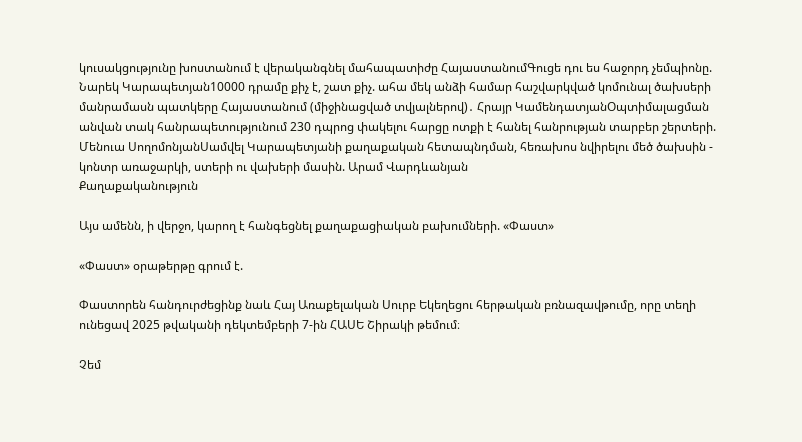կուսակցությունը խոստանում է վերականգնել մահապատիժը ՀայաստանումԳուցե դու ես հաջորդ չեմպիոնը. Նարեկ Կարապետյան10000 դրամը քիչ է, շատ քիչ. ահա մեկ անձի համար հաշվարկված կոմունալ ծախսերի մանրամասն պատկերը Հայաստանում (միջինացված տվյալներով)․ Հրայր ԿամենդատյանՕպտիմալացման անվան տակ հանրապետությունում 230 դպրոց փակելու հարցը ոտքի է հանել հանրության տարբեր շերտերի. Մենուա ՍողոմոնյանՍամվել Կարապետյանի քաղաքական հետապնդման, հեռախոս նվիրելու մեծ ծախսին - կոնտր առաջարկի, ստերի ու վախերի մասին. Արամ Վարդևանյան
Քաղաքականություն

Այս ամենն, ի վերջո, կարող է հանգեցնել քաղաքացիական բախումների. «Փաստ»

«Փաստ» օրաթերթը գրում է.

Փաստորեն հանդուրժեցինք նաև Հայ Առաքելական Սուրբ Եկեղեցու հերթական բռնազավթումը, որը տեղի ունեցավ 2025 թվականի դեկտեմբերի 7-ին ՀԱՍԵ Շիրակի թեմում։

Չեմ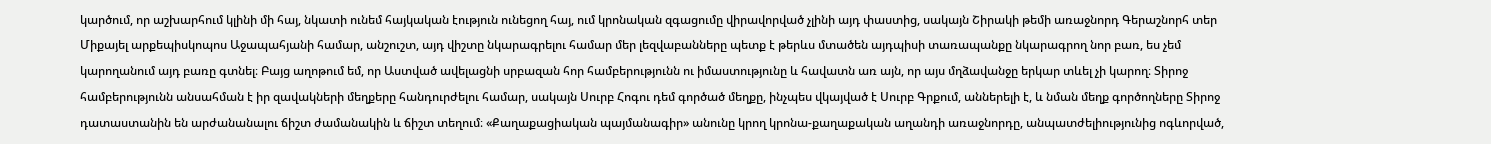կարծում, որ աշխարհում կլինի մի հայ, նկատի ունեմ հայկական էություն ունեցող հայ, ում կրոնական զգացումը վիրավորված չլինի այդ փաստից, սակայն Շիրակի թեմի առաջնորդ Գերաշնորհ տեր Միքայել արքեպիսկոպոս Աջապահյանի համար, անշուշտ, այդ վիշտը նկարագրելու համար մեր լեզվաբանները պետք է թերևս մտածեն այդպիսի տառապանքը նկարագրող նոր բառ, ես չեմ կարողանում այդ բառը գտնել։ Բայց աղոթում եմ, որ Աստված ավելացնի սրբազան հոր համբերությունն ու իմաստությունը և հավատն առ այն, որ այս մղձավանջը երկար տևել չի կարող։ Տիրոջ համբերությունն անսահման է իր զավակների մեղքերը հանդուրժելու համար, սակայն Սուրբ Հոգու դեմ գործած մեղքը, ինչպես վկայված է Սուրբ Գրքում, աններելի է, և նման մեղք գործողները Տիրոջ դատաստանին են արժանանալու ճիշտ ժամանակին և ճիշտ տեղում։ «Քաղաքացիական պայմանագիր» անունը կրող կրոնա-քաղաքական աղանդի առաջնորդը, անպատժելիությունից ոգևորված,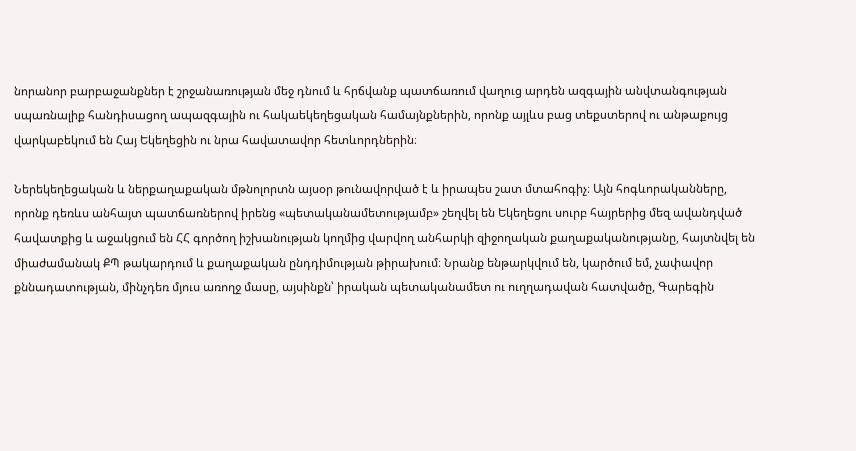նորանոր բարբաջանքներ է շրջանառության մեջ դնում և հրճվանք պատճառում վաղուց արդեն ազգային անվտանգության սպառնալիք հանդիսացող ապազգային ու հակաեկեղեցական համայնքներին, որոնք այլևս բաց տեքստերով ու անթաքույց վարկաբեկում են Հայ Եկեղեցին ու նրա հավատավոր հետևորդներին։

Ներեկեղեցական և ներքաղաքական մթնոլորտն այսօր թունավորված է և իրապես շատ մտահոգիչ։ Այն հոգևորականները, որոնք դեռևս անհայտ պատճառներով իրենց «պետականամետությամբ» շեղվել են Եկեղեցու սուրբ հայրերից մեզ ավանդված հավատքից և աջակցում են ՀՀ գործող իշխանության կողմից վարվող անհարկի զիջողական քաղաքականությանը, հայտնվել են միաժամանակ ՔՊ թակարդում և քաղաքական ընդդիմության թիրախում։ Նրանք ենթարկվում են, կարծում եմ, չափավոր քննադատության, մինչդեռ մյուս առողջ մասը, այսինքն՝ իրական պետականամետ ու ուղղադավան հատվածը, Գարեգին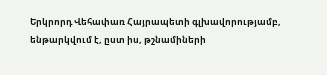Երկրորդ Վեհափառ Հայրապետի գլխավորությամբ, ենթարկվում է, ըստ իս, թշնամիների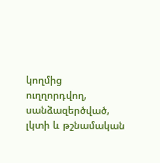կողմից ուղղորդվող, սանձազերծված, լկտի և թշնամական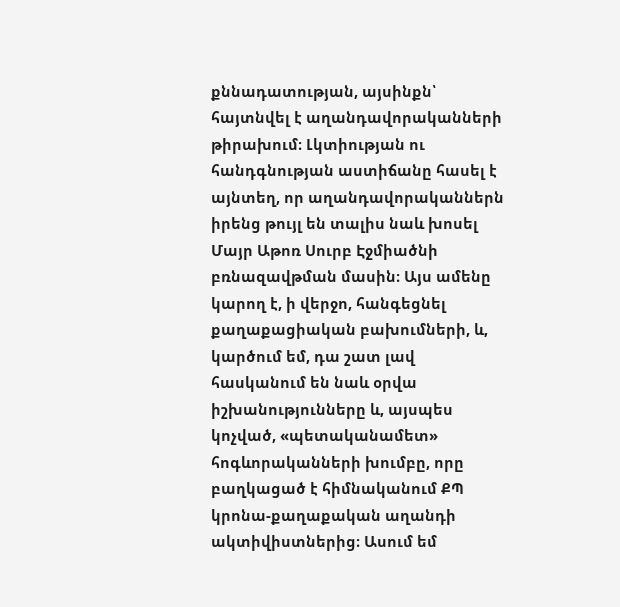քննադատության, այսինքն՝ հայտնվել է աղանդավորականների թիրախում։ Լկտիության ու հանդգնության աստիճանը հասել է այնտեղ, որ աղանդավորականներն իրենց թույլ են տալիս նաև խոսել Մայր Աթոռ Սուրբ Էջմիածնի բռնազավթման մասին։ Այս ամենը կարող է, ի վերջո, հանգեցնել քաղաքացիական բախումների, և, կարծում եմ, դա շատ լավ հասկանում են նաև օրվա իշխանությունները և, այսպես կոչված, «պետականամետ» հոգևորականների խումբը, որը բաղկացած է հիմնականում ՔՊ կրոնա-քաղաքական աղանդի ակտիվիստներից։ Ասում եմ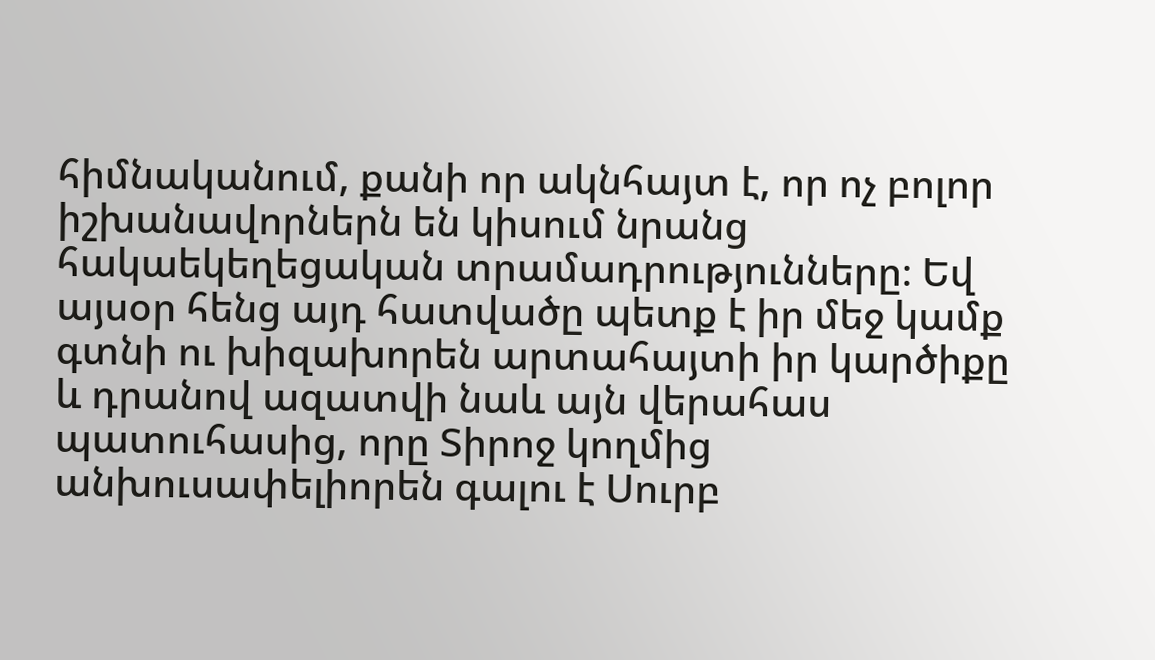հիմնականում, քանի որ ակնհայտ է, որ ոչ բոլոր իշխանավորներն են կիսում նրանց հակաեկեղեցական տրամադրությունները։ Եվ այսօր հենց այդ հատվածը պետք է իր մեջ կամք գտնի ու խիզախորեն արտահայտի իր կարծիքը և դրանով ազատվի նաև այն վերահաս պատուհասից, որը Տիրոջ կողմից անխուսափելիորեն գալու է Սուրբ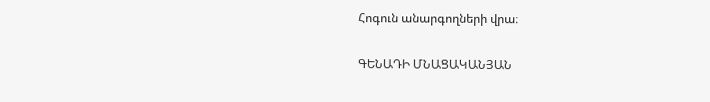Հոգուն անարգողների վրա։

ԳԵՆԱԴԻ ՄՆԱՑԱԿԱՆՅԱՆ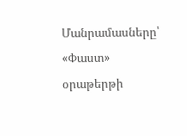Մանրամասները՝ «Փաստ» օրաթերթի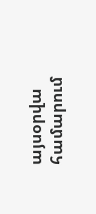այսօրվա համարում